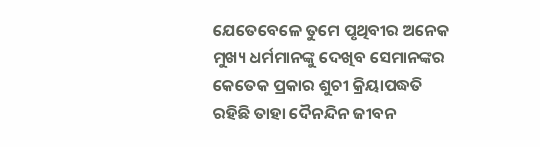ଯେତେବେଳେ ତୁମେ ପୃଥିବୀର ଅନେକ ମୁଖ୍ୟ ଧର୍ମମାନଙ୍କୁ ଦେଖିବ ସେମାନଙ୍କର କେତେକ ପ୍ରକାର ଶୁଚୀ କ୍ରିୟାପଦ୍ଧତି ରହିଛି ତାହା ଦୈନନ୍ଦିନ ଜୀବନ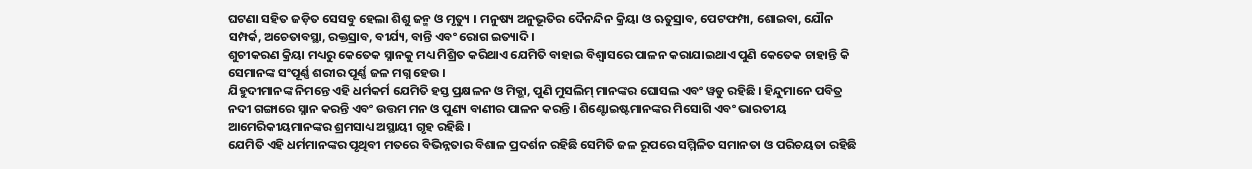ଘଟଣା ସହିତ ଜଡ଼ିତ ସେସବୁ ହେଲା ଶିଶୁ ଜନ୍ମ ଓ ମୃତ୍ୟୁ । ମନୁଷ୍ୟ ଅନୁଭୂତିର ଦୈନନ୍ଦିନ କ୍ରିୟା ଓ ଋତୁସ୍ରାବ, ପେଟଫମ୍ପା, ଶୋଇବା, ଯୌନ ସମ୍ପର୍କ, ଅଚେତାବସ୍ଥା, ରକ୍ତସ୍ରାବ, ବୀର୍ଯ୍ୟ, ବାନ୍ତି ଏବଂ ରୋଗ ଇତ୍ୟାଦି ।
ଶୁଚୀକରଣ କ୍ରିୟା ମଧ୍ୟରୁ କେତେକ ସ୍ନାନକୁ ମଧ୍ୟ ମିଶ୍ରିତ କରିଥାଏ ଯେମିତି ବାହାଇ ବିଶ୍ୱାସରେ ପାଳନ କରାଯାଇଥାଏ ପୁଣି କେତେକ ଚାହାନ୍ତି କି ସେମାନଙ୍କ ସଂପୂର୍ଣ୍ଣ ଶରୀର ପୂର୍ଣ୍ଣ ଜଳ ମଗ୍ନ ହେଉ ।
ଯିହୁଦୀମାନଙ୍କ ନିମନ୍ତେ ଏହି ଧର୍ମକର୍ମ ଯେମିତି ହସ୍ତ ପ୍ରକ୍ଷଳନ ଓ ମିକ୍ଭା, ପୁଣି ମୁସଲିମ୍ ମାନଙ୍କର ଘୋସଲ ଏବଂ ୱଡୁ ରହିଛି । ହିନ୍ଦୁମାନେ ପବିତ୍ର ନଦୀ ଗଙ୍ଗାରେ ସ୍ନାନ କରନ୍ତି ଏବଂ ଉତ୍ତମ ମନ ଓ ପୁଣ୍ୟ ବାଣୀର ପାଳନ କରନ୍ତି । ଶିଣ୍ଟୋଇଷ୍ଟମାନଙ୍କର ମିସୋଗି ଏବଂ ଭାରତୀୟ ଆମେରିକୀୟମାନଙ୍କର ଶ୍ରମସାଧ୍ୟ ଅସ୍ଥାୟୀ ଗୃହ ରହିଛି ।
ଯେମିତି ଏହି ଧର୍ମମାନଙ୍କର ପୃଥିବୀ ମତରେ ବିଭିନ୍ନତାର ବିଶାଳ ପ୍ରଦର୍ଶନ ରହିଛି ସେମିତି ଜଳ ରୂପରେ ସମ୍ମିଳିତ ସମାନତା ଓ ପରିଚୟତା ରହିଛି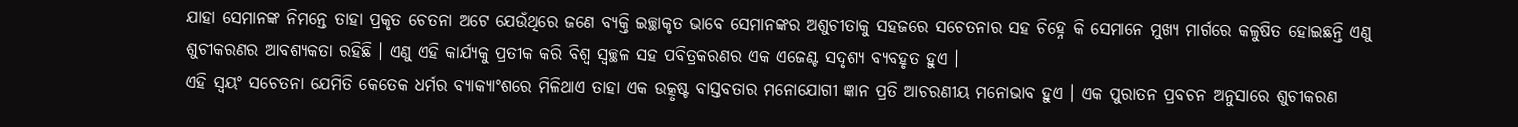ଯାହା ସେମାନଙ୍କ ନିମନ୍ତେ ତାହା ପ୍ରକୃତ ଚେତନା ଅଟେ ଯେଉଁଥିରେ ଜଣେ ବ୍ୟକ୍ତି ଇଚ୍ଛାକୃତ ଭାବେ ସେମାନଙ୍କର ଅଶୁଚୀତାକୁ ସହଜରେ ସଚେତନାର ସହ ଚିହ୍ନେ କି ସେମାନେ ମୁଖ୍ୟ ମାର୍ଗରେ କଳୁଷିତ ହୋଇଛନ୍ତି ଏଣୁ ଶୁଚୀକରଣର ଆବଶ୍ୟକତା ରହିଛି । ଏଣୁ ଏହି କାର୍ଯ୍ୟକୁ ପ୍ରତୀକ କରି ବିଶ୍ୱ ସ୍ୱଚ୍ଛଳ ସହ ପବିତ୍ରକରଣର ଏକ ଏଜେଣ୍ଟ ସଦୃଶ୍ୟ ବ୍ୟବହୃତ ହୁଏ ।
ଏହି ସ୍ୱୟଂ ସଚେତନା ଯେମିତି କେତେକ ଧର୍ମର ବ୍ୟାକ୍ୟାଂଶରେ ମିଳିଥାଏ ତାହା ଏକ ଉତ୍କୃଷ୍ଟ ବାସ୍ତବତାର ମନୋଯୋଗୀ ଜ୍ଞାନ ପ୍ରତି ଆଚରଣୀୟ ମନୋଭାବ ହୁଏ । ଏକ ପୁରାତନ ପ୍ରବଚନ ଅନୁସାରେ ଶୁଚୀକରଣ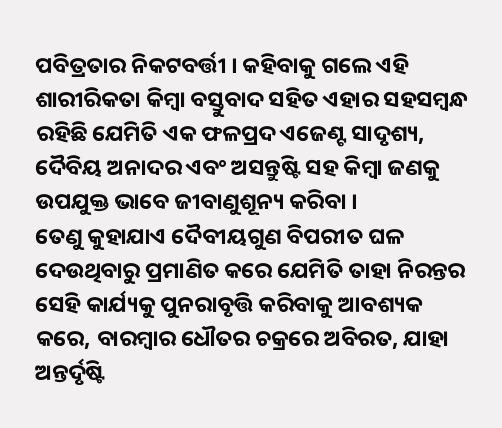ପବିତ୍ରତାର ନିକଟବର୍ତ୍ତୀ । କହିବାକୁ ଗଲେ ଏହି ଶାରୀରିକତା କିମ୍ବା ବସ୍ତୁବାଦ ସହିତ ଏହାର ସହସମ୍ବନ୍ଧ ରହିଛି ଯେମିତି ଏକ ଫଳପ୍ରଦ ଏଜେଣ୍ଟ ସାଦୃଶ୍ୟ, ଦୈବିୟ ଅନାଦର ଏବଂ ଅସନ୍ତୁଷ୍ଟି ସହ କିମ୍ବା ଜଣକୁ ଉପଯୁକ୍ତ ଭାବେ ଜୀବାଣୁଶୂନ୍ୟ କରିବା ।
ତେଣୁ କୁହାଯାଏ ଦୈବୀୟଗୁଣ ବିପରୀତ ଘଳ ଦେଉଥିବାରୁ ପ୍ରମାଣିତ କରେ ଯେମିତି ତାହା ନିରନ୍ତର ସେହି କାର୍ଯ୍ୟକୁ ପୁନରାବୃତ୍ତି କରିବାକୁ ଆବଶ୍ୟକ କରେ, ବାରମ୍ବାର ଧୌତର ଚକ୍ରରେ ଅବିରତ, ଯାହା ଅନ୍ତର୍ଦୃଷ୍ଟି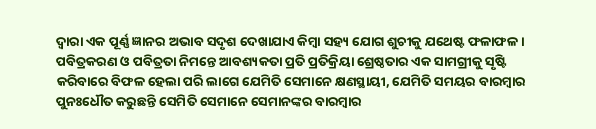ଦ୍ୱାରା ଏକ ପୂର୍ଣ୍ଣ ଜ୍ଞାନର ଅଭାବ ସଦୃଶ ଦେଖାଯାଏ କିମ୍ବା ସହ୍ୟ ଯୋଗ ଶୁଚୀକୁ ଯଥେଷ୍ଟ ଫଳାଫଳ । ପବିତ୍ରକରଣ ଓ ପବିତ୍ରତା ନିମନ୍ତେ ଆବଶ୍ୟକତା ପ୍ରତି ପ୍ରତିକ୍ରିୟା ଶ୍ରେଷ୍ଠତାର ଏକ ସାମଗ୍ରୀକୁ ସୃଷ୍ଟି କରିବାରେ ବିଫଳ ହେଲା ପରି ଲାଗେ ଯେମିତି ସେମାନେ କ୍ଷଣସ୍ଥାୟୀ, ଯେମିତି ସମୟର ବାରମ୍ବାର ପୁନଃଧୌତ କରୁଛନ୍ତି ସେମିତି ସେମାନେ ସେମାନଙ୍କର ବାରମ୍ବାର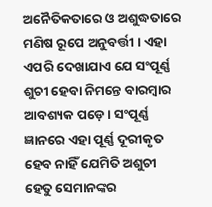ଅନୈତିକତାରେ ଓ ଅଶୁଦ୍ଧତାରେ ମଣିଷ ରୂପେ ଅନୁବର୍ତ୍ତୀ । ଏହା ଏପରି ଦେଖାଯାଏ ଯେ ସଂପୂର୍ଣ୍ଣ ଶୁଚୀ ହେବା ନିମନ୍ତେ ବାରମ୍ବାର ଆବଶ୍ୟକ ପଡ଼େ । ସଂପୂର୍ଣ୍ଣ ଜ୍ଞାନରେ ଏହା ପୂର୍ଣ୍ଣ ଦୂରୀକୃତ ହେବ ନାହିଁ ଯେମିତି ଅଶୁଚୀ ହେତୁ ସେମାନଙ୍କର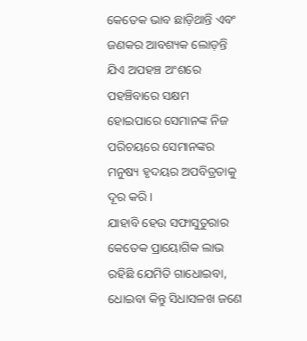କେତେକ ଭାବ ଛାଡ଼ିଥାନ୍ତି ଏବଂ ଜଣକର ଆବଶ୍ୟକ ଲୋଡ଼ନ୍ତି ଯିଏ ଅପହଞ୍ଚ ଅଂଶରେ ପହଞ୍ଚିବାରେ ସକ୍ଷମ ହୋଇପାରେ ସେମାନଙ୍କ ନିଜ ପରିଚୟରେ ସେମାନଙ୍କର ମନୁଷ୍ୟ ହୃଦୟର ଅପବିତ୍ରତାକୁ ଦୂର କରି ।
ଯାହାବି ହେଉ ସଫାସୁତୁରାର କେତେକ ପ୍ରାୟୋଗିକ ଲାଭ ରହିଛି ଯେମିତି ଗାଧୋଇବା, ଧୋଇବା କିନ୍ତୁ ସିଧାସଳଖ ଜଣେ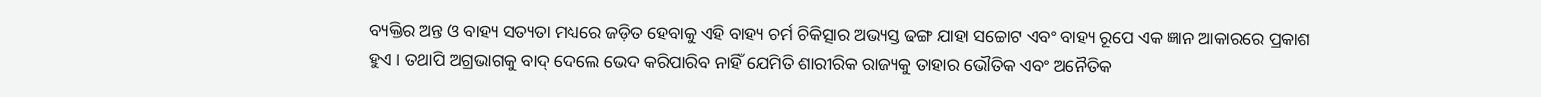ବ୍ୟକ୍ତିର ଅନ୍ତ ଓ ବାହ୍ୟ ସତ୍ୟତା ମଧ୍ୟରେ ଜଡ଼ିତ ହେବାକୁ ଏହି ବାହ୍ୟ ଚର୍ମ ଚିକିତ୍ସାର ଅଭ୍ୟସ୍ତ ଢଙ୍ଗ ଯାହା ସଚ୍ଚୋଟ ଏବଂ ବାହ୍ୟ ରୂପେ ଏକ ଜ୍ଞାନ ଆକାରରେ ପ୍ରକାଶ ହୁଏ । ତଥାପି ଅଗ୍ରଭାଗକୁ ବାଦ୍ ଦେଲେ ଭେଦ କରିପାରିବ ନାହିଁ ଯେମିତି ଶାରୀରିକ ରାଜ୍ୟକୁ ତାହାର ଭୌତିକ ଏବଂ ଅନୈତିକ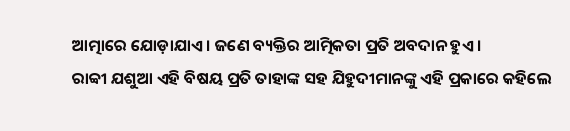ଆତ୍ମାରେ ଯୋଡ଼ାଯାଏ । ଜଣେ ବ୍ୟକ୍ତିର ଆତ୍ମିକତା ପ୍ରତି ଅବଦାନ ହୁଏ ।
ରାବ୍ବୀ ଯଶୁଆ ଏହି ବିଷୟ ପ୍ରତି ତାହାଙ୍କ ସହ ଯିହୁଦୀମାନଙ୍କୁ ଏହି ପ୍ରକାରେ କହିଲେ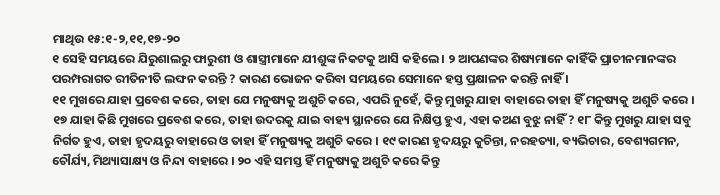ମାଥିଉ ୧୫:୧-୨,୧୧,୧୭-୨୦
୧ ସେହି ସମୟରେ ଯିରୁଶାଲରୁ ଫାରୁଶୀ ଓ ଶାସ୍ତ୍ରୀମାନେ ଯୀଶୁଙ୍କ ନିକଟକୁ ଆସି କହିଲେ । ୨ ଆପଣଙ୍କର ଶିଷ୍ୟମାନେ କାହିଁକି ପ୍ରାଚୀନମାନଙ୍କର ପରମ୍ପରାଗତ ରୀତିନୀତି ଲଙ୍ଘନ କରନ୍ତି ? କାରଣ ଭୋଜନ କରିବା ସମୟରେ ସେମାନେ ହସ୍ତ ପ୍ରକ୍ଷାଳନ କରନ୍ତି ନାହିଁ ।
୧୧ ମୁଖରେ ଯାହା ପ୍ରବେଶ କରେ, ତାହା ଯେ ମନୁଷ୍ୟକୁ ଅଶୁଚି କରେ, ଏପରି ନୁହେଁ, କିନ୍ତୁ ମୁଖରୁ ଯାହା ବାହାରେ ତାହା ହିଁ ମନୁଷ୍ୟକୁ ଅଶୁଚି କରେ ।
୧୭ ଯାହା କିଛି ମୁଖରେ ପ୍ରବେଶ କରେ, ତାହା ଉଦରକୁ ଯାଇ ବାହ୍ୟ ସ୍ଥାନରେ ଯେ ନିକ୍ଷିପ୍ତ ହୁଏ, ଏହା କଅଣ ବୁଝୁ ନାହିଁ ? ୧୮ କିନ୍ତୁ ମୁଖରୁ ଯାହା ସବୁ ନିର୍ଗତ ହୁଏ, ତାହା ହୃଦୟରୁ ବାହାରେ ଓ ତାହା ହିଁ ମନୁଷ୍ୟକୁ ଅଶୁଚି କରେ । ୧୯ କାରଣ ହୃଦୟରୁ କୁଚିନ୍ତା, ନରହତ୍ୟା, ବ୍ୟଭିଚାର, ବେଶ୍ୟଗମନ, ଚୌର୍ଯ୍ୟ, ମିଥ୍ୟାସାକ୍ଷ୍ୟ ଓ ନିନ୍ଦା ବାହାରେ । ୨୦ ଏହି ସମସ୍ତ ହିଁ ମନୁଷ୍ୟକୁ ଅଶୁଚି କରେ କିନ୍ତୁ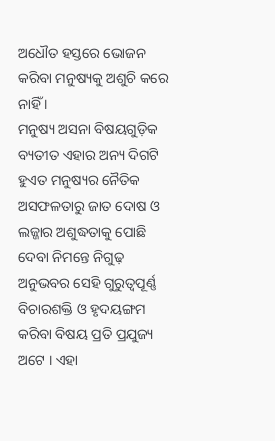ଅଧୌତ ହସ୍ତରେ ଭୋଜନ କରିବା ମନୁଷ୍ୟକୁ ଅଶୁଚି କରେ ନାହିଁ ।
ମନୁଷ୍ୟ ଅସନା ବିଷୟଗୁଡ଼ିକ ବ୍ୟତୀତ ଏହାର ଅନ୍ୟ ଦିଗଟି ହୁଏତ ମନୁଷ୍ୟର ନୈତିକ ଅସଫଳତାରୁ ଜାତ ଦୋଷ ଓ ଲଜ୍ଜାର ଅଶୁଦ୍ଧତାକୁ ପୋଛି ଦେବା ନିମନ୍ତେ ନିଗୁଢ଼ ଅନୁଭବର ସେହି ଗୁରୁତ୍ୱପୂର୍ଣ୍ଣ ବିଚାରଶକ୍ତି ଓ ହୃଦୟଙ୍ଗମ କରିବା ବିଷୟ ପ୍ରତି ପ୍ରଯୁଜ୍ୟ ଅଟେ । ଏହା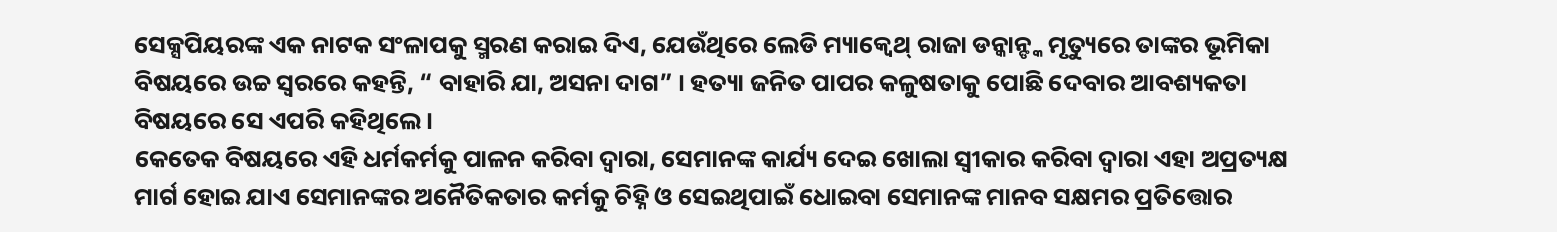ସେକ୍ସପିୟରଙ୍କ ଏକ ନାଟକ ସଂଳାପକୁ ସ୍ମରଣ କରାଇ ଦିଏ, ଯେଉଁଥିରେ ଲେଡି ମ୍ୟାକ୍ବେଥ୍ ରାଜା ଡନ୍କାନ୍ଙ୍କ ମୃତ୍ୟୁରେ ତାଙ୍କର ଭୂମିକା ବିଷୟରେ ଉଚ୍ଚ ସ୍ୱରରେ କହନ୍ତି, “ ବାହାରି ଯା, ଅସନା ଦାଗ” । ହତ୍ୟା ଜନିତ ପାପର କଳୁଷତାକୁ ପୋଛି ଦେବାର ଆବଶ୍ୟକତା ବିଷୟରେ ସେ ଏପରି କହିଥିଲେ ।
କେତେକ ବିଷୟରେ ଏହି ଧର୍ମକର୍ମକୁ ପାଳନ କରିବା ଦ୍ୱାରା, ସେମାନଙ୍କ କାର୍ଯ୍ୟ ଦେଇ ଖୋଲା ସ୍ୱୀକାର କରିବା ଦ୍ୱାରା ଏହା ଅପ୍ରତ୍ୟକ୍ଷ ମାର୍ଗ ହୋଇ ଯାଏ ସେମାନଙ୍କର ଅନୈତିକତାର କର୍ମକୁ ଚିହ୍ନି ଓ ସେଇଥିପାଇଁ ଧୋଇବା ସେମାନଙ୍କ ମାନବ ସକ୍ଷମର ପ୍ରତିତ୍ତୋର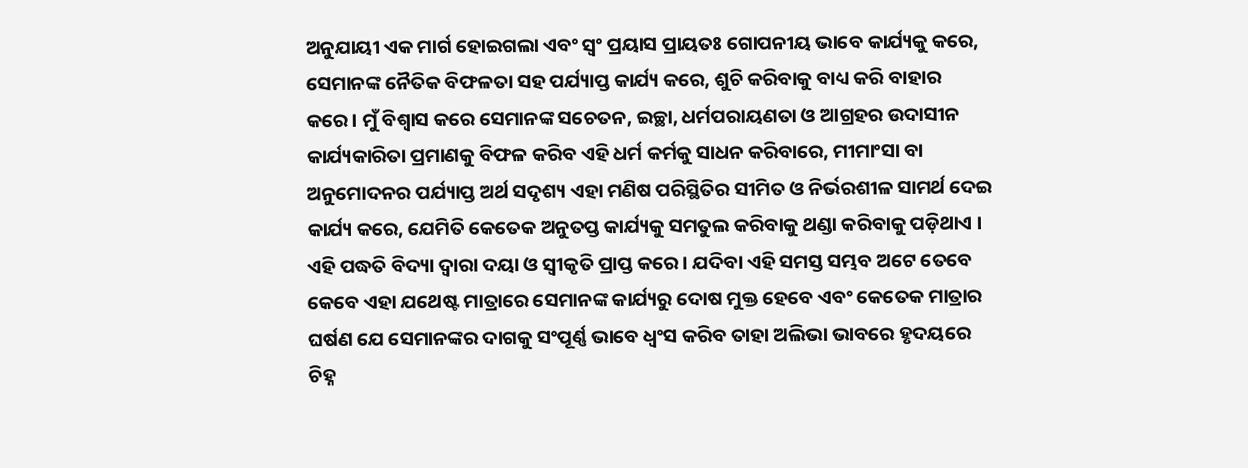ଅନୁଯାୟୀ ଏକ ମାର୍ଗ ହୋଇଗଲା ଏବଂ ସ୍ୱଂ ପ୍ରୟାସ ପ୍ରାୟତଃ ଗୋପନୀୟ ଭାବେ କାର୍ଯ୍ୟକୁ କରେ, ସେମାନଙ୍କ ନୈତିକ ବିଫଳତା ସହ ପର୍ଯ୍ୟାପ୍ତ କାର୍ଯ୍ୟ କରେ, ଶୁଚି କରିବାକୁ ବାଧ୍ୟ କରି ବାହାର କରେ। ମୁଁ ବିଶ୍ୱାସ କରେ ସେମାନଙ୍କ ସଚେତନ, ଇଚ୍ଛା, ଧର୍ମପରାୟଣତା ଓ ଆଗ୍ରହର ଉଦାସୀନ କାର୍ଯ୍ୟକାରିତା ପ୍ରମାଣକୁ ବିଫଳ କରିବ ଏହି ଧର୍ମ କର୍ମକୁ ସାଧନ କରିବାରେ, ମୀମାଂସା ବା ଅନୁମୋଦନର ପର୍ଯ୍ୟାପ୍ତ ଅର୍ଥ ସଦୃଶ୍ୟ ଏହା ମଣିଷ ପରିସ୍ଥିତିର ସୀମିତ ଓ ନିର୍ଭରଶୀଳ ସାମର୍ଥ ଦେଇ କାର୍ଯ୍ୟ କରେ, ଯେମିତି କେତେକ ଅନୁତପ୍ତ କାର୍ଯ୍ୟକୁ ସମତୁଲ କରିବାକୁ ଥଣ୍ଡା କରିବାକୁ ପଡ଼ିଥାଏ । ଏହି ପଦ୍ଧତି ବିଦ୍ୟା ଦ୍ୱାରା ଦୟା ଓ ସ୍ୱୀକୃତି ପ୍ରାପ୍ତ କରେ। ଯଦିବା ଏହି ସମସ୍ତ ସମ୍ଭବ ଅଟେ ତେବେ କେବେ ଏହା ଯଥେଷ୍ଟ ମାତ୍ରାରେ ସେମାନଙ୍କ କାର୍ଯ୍ୟରୁ ଦୋଷ ମୁକ୍ତ ହେବେ ଏବଂ କେତେକ ମାତ୍ରାର ଘର୍ଷଣ ଯେ ସେମାନଙ୍କର ଦାଗକୁ ସଂପୂର୍ଣ୍ଣ ଭାବେ ଧ୍ୱଂସ କରିବ ତାହା ଅଲିଭା ଭାବରେ ହୃଦୟରେ ଚିହ୍ନ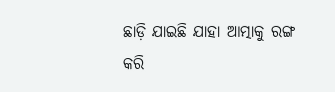ଛାଡ଼ି ଯାଇଛି ଯାହା ଆତ୍ମାକୁ ରଙ୍ଗ କରି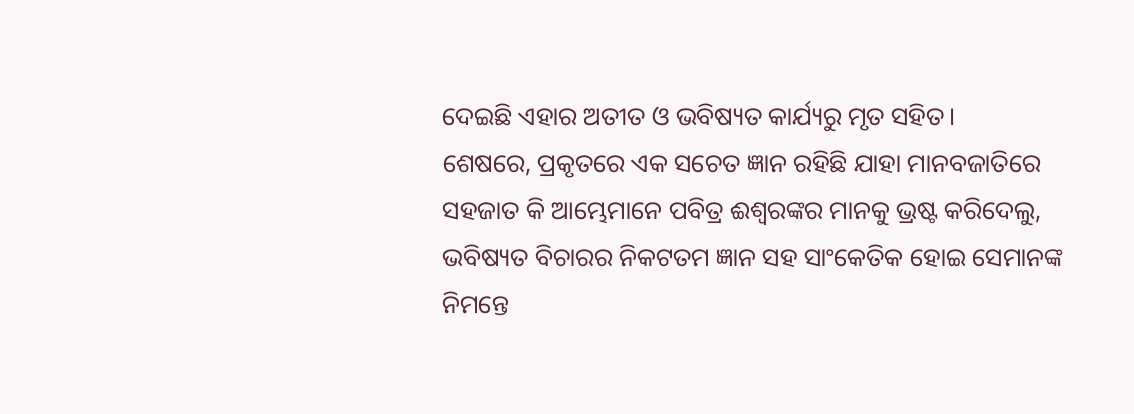ଦେଇଛି ଏହାର ଅତୀତ ଓ ଭବିଷ୍ୟତ କାର୍ଯ୍ୟରୁ ମୃତ ସହିତ।
ଶେଷରେ, ପ୍ରକୃତରେ ଏକ ସଚେତ ଜ୍ଞାନ ରହିଛି ଯାହା ମାନବଜାତିରେ ସହଜାତ କି ଆମ୍ଭେମାନେ ପବିତ୍ର ଈଶ୍ୱରଙ୍କର ମାନକୁ ଭ୍ରଷ୍ଟ କରିଦେଲୁ, ଭବିଷ୍ୟତ ବିଚାରର ନିକଟତମ ଜ୍ଞାନ ସହ ସାଂକେତିକ ହୋଇ ସେମାନଙ୍କ ନିମନ୍ତେ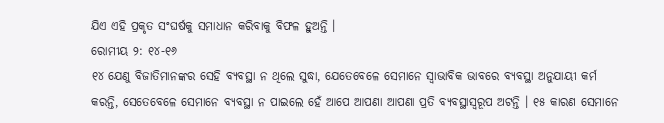ଯିଏ ଏହି ପ୍ରକୃତ ସଂଘର୍ଷକୁ ସମାଧାନ କରିବାକୁ ବିଫଳ ହୁଅନ୍ତି ।
ରୋମୀୟ ୨: ୧୪-୧୬
୧୪ ଯେଣୁ ବିଜାତିମାନଙ୍କର ସେହି ବ୍ୟବସ୍ଥା ନ ଥିଲେ ସୁଦ୍ଧା, ଯେତେବେଳେ ସେମାନେ ସ୍ୱାଭାବିକ ଭାବରେ ବ୍ୟବସ୍ଥା ଅନୁଯାୟୀ କର୍ମ କରନ୍ତି, ସେତେବେଳେ ସେମାନେ ବ୍ୟବସ୍ଥା ନ ପାଇଲେ ହେଁ ଆପେ ଆପଣା ଆପଣା ପ୍ରତି ବ୍ୟବସ୍ଥାସ୍ୱରୂପ ଅଟନ୍ତି । ୧୫ କାରଣ ସେମାନେ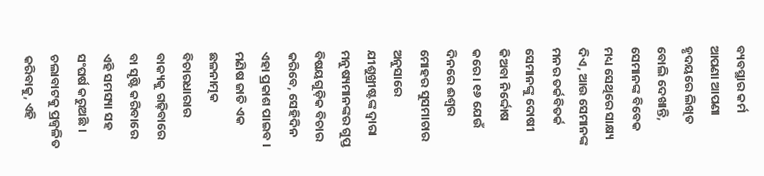ବ୍ୟବସ୍ଥାର କର୍ମ ଆପଣା ଆପଣା ହୃଦୟରେ ଲିଖିତ ବୋଲି ଦେଖାନ୍ତି, ସେମାନଙ୍କ ବିବେକ ମଧ୍ୟ ସେଥିରେ ସାକ୍ଷ୍ୟ ଦିଏ, ଆଉ ସେମାନଙ୍କ ମନର ତର୍କବିତର୍କ ସେମାନଙ୍କୁ ଦୋଷୀ କିଅବା ନିର୍ଦ୍ଦୋଷ କରେ । ୧୬ ଯେଉଁ ଦିନରେ ଈଶ୍ୱର ମୋହର ସୁସମାଚାର ଅନୁସାରେ ଯୀଶୁଖ୍ରୀଷ୍ଟଙ୍କ ଦ୍ୱାରା ମନୁଷ୍ୟମାନଙ୍କର ଗୁପ୍ତ ବିଷୟଗୁଡ଼ିକ ବିଚାର କରିବେ, ସେହିଦିନ ଏହା ପ୍ରକାଶ ପାଇବ ।
ମଣିଷ ଜାତି ଏକ ଛଳନାତ୍ମକ ବିଚାରଧାରାର ବାକ୍ୟକୁ ଗଢ଼ିବାରେ ବା ସୃଷ୍ଟି କରିବାରେ ଏହି ସମସ୍ୟା ସହ ସଂଘର୍ଷ କରୁଅଛି । ଚଲାବାଟକୁ ପ୍ରଜ୍ୱଳିତ କରିବାକୁ, ଏହି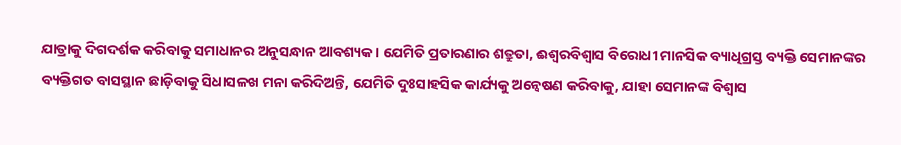ଯାତ୍ରାକୁ ଦିଗଦର୍ଶକ କରିବାକୁ ସମାଧାନର ଅନୁସନ୍ଧାନ ଆବଶ୍ୟକ । ଯେମିତି ପ୍ରତାରଣାର ଶତ୍ରୁତା, ଈଶ୍ୱରବିଶ୍ୱାସ ବିରୋଧୀ ମାନସିକ ବ୍ୟାଧିଗ୍ରସ୍ତ ବ୍ୟକ୍ତି ସେମାନଙ୍କର ବ୍ୟକ୍ତିଗତ ବାସସ୍ଥାନ ଛାଡ଼ିବାକୁ ସିଧାସଳଖ ମନା କରିଦିଅନ୍ତି, ଯେମିତି ଦୁଃସାହସିକ କାର୍ଯ୍ୟକୁ ଅନ୍ୱେଷଣ କରିବାକୁ, ଯାହା ସେମାନଙ୍କ ବିଶ୍ୱାସ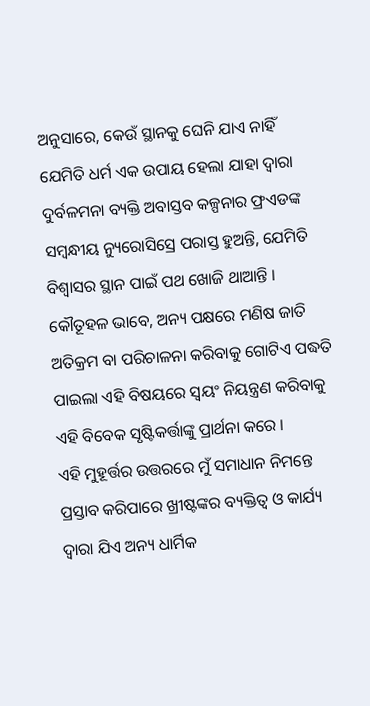ଅନୁସାରେ, କେଉଁ ସ୍ଥାନକୁ ଘେନି ଯାଏ ନାହିଁ ଯେମିତି ଧର୍ମ ଏକ ଉପାୟ ହେଲା ଯାହା ଦ୍ୱାରା ଦୁର୍ବଳମନା ବ୍ୟକ୍ତି ଅବାସ୍ତବ କଳ୍ପନାର ଫ୍ରଏଡଙ୍କ ସମ୍ବନ୍ଧୀୟ ନ୍ୟୁରୋସିସ୍ରେ ପରାସ୍ତ ହୁଅନ୍ତି, ଯେମିତି ବିଶ୍ୱାସର ସ୍ଥାନ ପାଇଁ ପଥ ଖୋଜି ଥାଆନ୍ତି । କୌତୂହଳ ଭାବେ, ଅନ୍ୟ ପକ୍ଷରେ ମଣିଷ ଜାତି ଅତିକ୍ରମ ବା ପରିଚାଳନା କରିବାକୁ ଗୋଟିଏ ପଦ୍ଧତି ପାଇଲା ଏହି ବିଷୟରେ ସ୍ୱୟଂ ନିୟନ୍ତ୍ରଣ କରିବାକୁ ଏହି ବିବେକ ସୃଷ୍ଟିକର୍ତ୍ତାଙ୍କୁ ପ୍ରାର୍ଥନା କରେ ।
ଏହି ମୁହୂର୍ତ୍ତର ଉତ୍ତରରେ ମୁଁ ସମାଧାନ ନିମନ୍ତେ ପ୍ରସ୍ତାବ କରିପାରେ ଖ୍ରୀଷ୍ଟଙ୍କର ବ୍ୟକ୍ତିତ୍ୱ ଓ କାର୍ଯ୍ୟ ଦ୍ୱାରା ଯିଏ ଅନ୍ୟ ଧାର୍ମିକ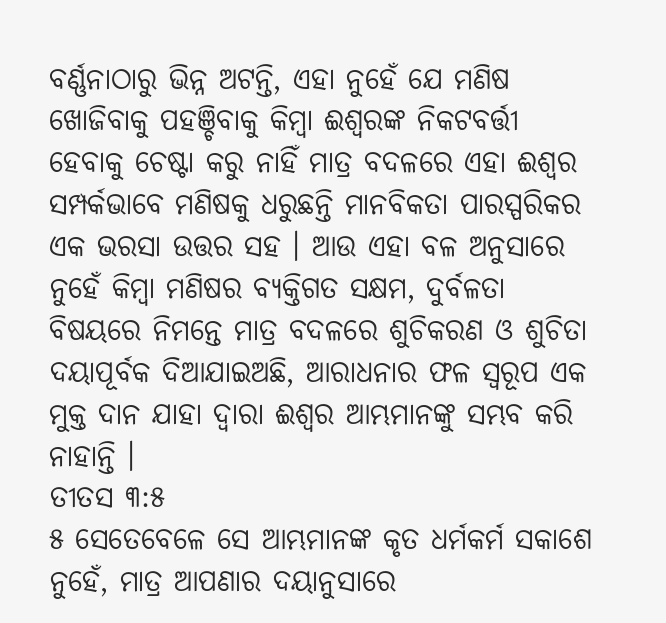ବର୍ଣ୍ଣନାଠାରୁ ଭିନ୍ନ ଅଟନ୍ତି, ଏହା ନୁହେଁ ଯେ ମଣିଷ ଖୋଜିବାକୁ ପହଞ୍ଚିବାକୁ କିମ୍ବା ଈଶ୍ୱରଙ୍କ ନିକଟବର୍ତ୍ତୀ ହେବାକୁ ଚେଷ୍ଟା କରୁ ନାହିଁ ମାତ୍ର ବଦଳରେ ଏହା ଈଶ୍ୱର ସମ୍ପର୍କଭାବେ ମଣିଷକୁ ଧରୁଛନ୍ତି ମାନବିକତା ପାରସ୍ପରିକର ଏକ ଭରସା ଉତ୍ତର ସହ । ଆଉ ଏହା ବଳ ଅନୁସାରେ ନୁହେଁ କିମ୍ବା ମଣିଷର ବ୍ୟକ୍ତିଗତ ସକ୍ଷମ, ଦୁର୍ବଳତା ବିଷୟରେ ନିମନ୍ତେ ମାତ୍ର ବଦଳରେ ଶୁଚିକରଣ ଓ ଶୁଚିତା ଦୟାପୂର୍ବକ ଦିଆଯାଇଅଛି, ଆରାଧନାର ଫଳ ସ୍ୱରୂପ ଏକ ମୁକ୍ତ ଦାନ ଯାହା ଦ୍ୱାରା ଈଶ୍ୱର ଆମ୍ଭମାନଙ୍କୁ ସମ୍ଭବ କରି ନାହାନ୍ତି ।
ତୀତସ ୩:୫
୫ ସେତେବେଳେ ସେ ଆମ୍ଭମାନଙ୍କ କୃତ ଧର୍ମକର୍ମ ସକାଶେ ନୁହେଁ, ମାତ୍ର ଆପଣାର ଦୟାନୁସାରେ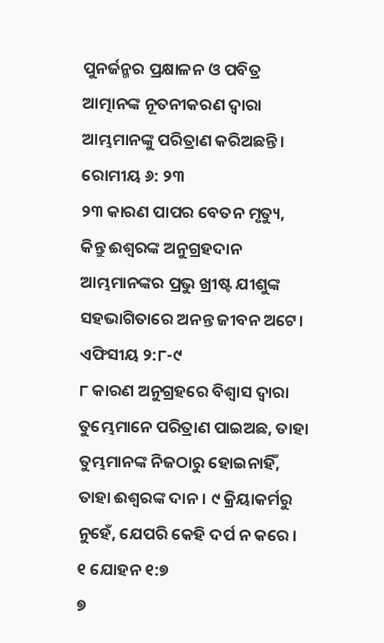ପୁନର୍ଜନ୍ମର ପ୍ରକ୍ଷାଳନ ଓ ପବିତ୍ର ଆତ୍ମାନଙ୍କ ନୂତନୀକରଣ ଦ୍ୱାରା ଆମ୍ଭମାନଙ୍କୁ ପରିତ୍ରାଣ କରିଅଛନ୍ତି।
ରୋମୀୟ ୬: ୨୩
୨୩ କାରଣ ପାପର ବେତନ ମୃତ୍ୟୁ, କିନ୍ତୁ ଈଶ୍ୱରଙ୍କ ଅନୁଗ୍ରହଦାନ ଆମ୍ଭମାନଙ୍କର ପ୍ରଭୁ ଖ୍ରୀଷ୍ଟ ଯୀଶୁଙ୍କ ସହଭାଗିତାରେ ଅନନ୍ତ ଜୀବନ ଅଟେ।
ଏଫିସୀୟ ୨:୮-୯
୮ କାରଣ ଅନୁଗ୍ରହରେ ବିଶ୍ୱାସ ଦ୍ୱାରା ତୁମ୍ଭେମାନେ ପରିତ୍ରାଣ ପାଇଅଛ, ତାହା ତୁମ୍ଭମାନଙ୍କ ନିଜଠାରୁ ହୋଇନାହିଁ, ତାହା ଈଶ୍ୱରଙ୍କ ଦାନ। ୯ କ୍ରିୟାକର୍ମରୁ ନୁହେଁ, ଯେପରି କେହି ଦର୍ପ ନ କରେ ।
୧ ଯୋହନ ୧:୭
୭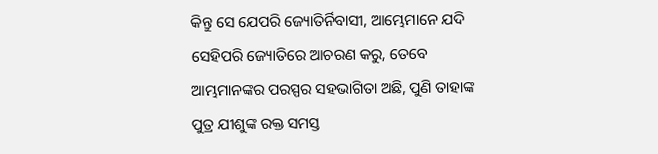କିନ୍ତୁ ସେ ଯେପରି ଜ୍ୟୋତିର୍ନିବାସୀ, ଆମ୍ଭେମାନେ ଯଦି ସେହିପରି ଜ୍ୟୋତିରେ ଆଚରଣ କରୁ, ତେବେ ଆମ୍ଭମାନଙ୍କର ପରସ୍ପର ସହଭାଗିତା ଅଛି, ପୁଣି ତାହାଙ୍କ ପୁତ୍ର ଯୀଶୁଙ୍କ ରକ୍ତ ସମସ୍ତ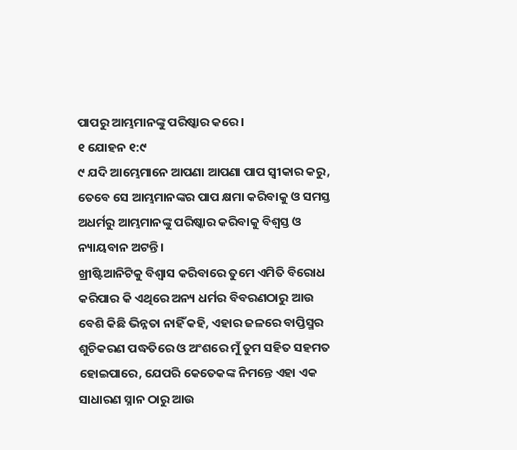ପାପରୁ ଆମ୍ଭମାନଙ୍କୁ ପରିଷ୍କାର କରେ ।
୧ ଯୋହନ ୧:୯
୯ ଯଦି ଆମ୍ଭେମାନେ ଆପଣା ଆପଣା ପାପ ସ୍ୱୀକାର କରୁ, ତେବେ ସେ ଆମ୍ଭମାନଙ୍କର ପାପ କ୍ଷମା କରିବାକୁ ଓ ସମସ୍ତ ଅଧର୍ମରୁ ଆମ୍ଭମାନଙ୍କୁ ପରିଷ୍କାର କରିବାକୁ ବିଶ୍ୱସ୍ତ ଓ ନ୍ୟାୟବାନ ଅଟନ୍ତି ।
ଖ୍ରୀଷ୍ଟିଆନିଟିକୁ ବିଶ୍ୱାସ କରିବାରେ ତୁମେ ଏମିତି ବିରୋଧ କରିପାର କି ଏଥିରେ ଅନ୍ୟ ଧର୍ମର ବିବରଣଠାରୁ ଆଉ ବେଶି କିଛି ଭିନ୍ନତା ନାହିଁ କହି, ଏହାର ଜଳରେ ବାପ୍ତିସ୍ମର ଶୁଚିକରଣ ପଦ୍ଧତିରେ ଓ ଅଂଶରେ ମୁଁ ତୁମ ସହିତ ସହମତ ହୋଇପାରେ, ଯେପରି କେତେକଙ୍କ ନିମନ୍ତେ ଏହା ଏକ ସାଧାରଣ ସ୍ନାନ ଠାରୁ ଆଉ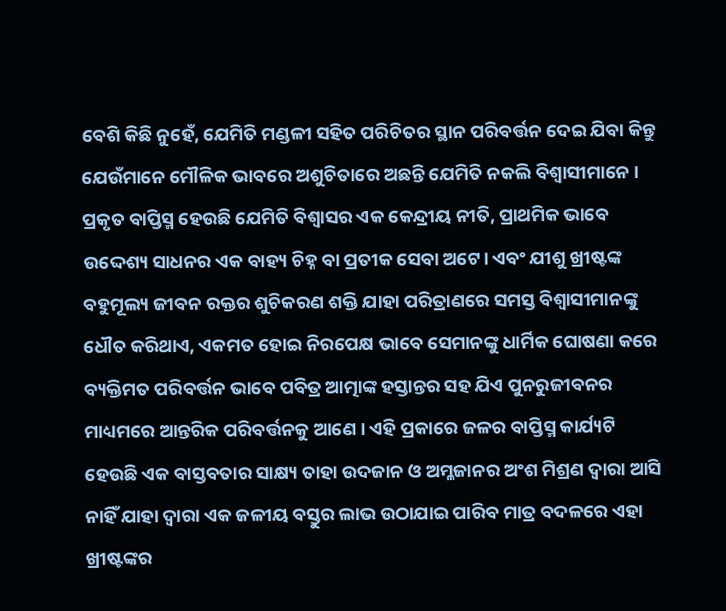ବେଶି କିଛି ନୁହେଁ, ଯେମିତି ମଣ୍ଡଳୀ ସହିତ ପରିଚିତର ସ୍ଥାନ ପରିବର୍ତ୍ତନ ଦେଇ ଯିବା କିନ୍ତୁ ଯେଉଁମାନେ ମୌଳିକ ଭାବରେ ଅଶୁଚିତାରେ ଅଛନ୍ତି ଯେମିତି ନକଲି ବିଶ୍ୱାସୀମାନେ ।
ପ୍ରକୃତ ବାପ୍ତିସ୍ମ ହେଉଛି ଯେମିତି ବିଶ୍ୱାସର ଏକ କେନ୍ଦ୍ରୀୟ ନୀତି, ପ୍ରାଥମିକ ଭାବେ ଉଦ୍ଦେଶ୍ୟ ସାଧନର ଏକ ବାହ୍ୟ ଚିହ୍ନ ବା ପ୍ରତୀକ ସେବା ଅଟେ। ଏବଂ ଯୀଶୁ ଖ୍ରୀଷ୍ଟଙ୍କ ବହୁମୂଲ୍ୟ ଜୀବନ ରକ୍ତର ଶୁଚିକରଣ ଶକ୍ତି ଯାହା ପରିତ୍ରାଣରେ ସମସ୍ତ ବିଶ୍ୱାସୀମାନଙ୍କୁ ଧୌତ କରିଥାଏ, ଏକମତ ହୋଇ ନିରପେକ୍ଷ ଭାବେ ସେମାନଙ୍କୁ ଧାର୍ମିକ ଘୋଷଣା କରେ ବ୍ୟକ୍ତିମତ ପରିବର୍ତ୍ତନ ଭାବେ ପବିତ୍ର ଆତ୍ମାଙ୍କ ହସ୍ତାନ୍ତର ସହ ଯିଏ ପୁନରୁଜୀବନର ମାଧ୍ୟମରେ ଆନ୍ତରିକ ପରିବର୍ତ୍ତନକୁ ଆଣେ । ଏହି ପ୍ରକାରେ ଜଳର ବାପ୍ତିସ୍ମ କାର୍ଯ୍ୟଟି ହେଉଛି ଏକ ବାସ୍ତବତାର ସାକ୍ଷ୍ୟ ତାହା ଉଦଜାନ ଓ ଅମ୍ଳଜାନର ଅଂଶ ମିଶ୍ରଣ ଦ୍ୱାରା ଆସି ନାହିଁ ଯାହା ଦ୍ୱାରା ଏକ ଜଳୀୟ ବସ୍ତୁର ଲାଭ ଉଠାଯାଇ ପାରିବ ମାତ୍ର ବଦଳରେ ଏହା ଖ୍ରୀଷ୍ଟଙ୍କର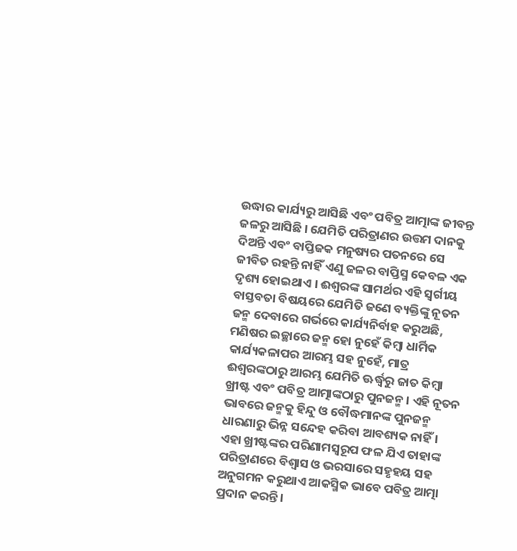ଉଦ୍ଧାର କାର୍ଯ୍ୟରୁ ଆସିଛି ଏବଂ ପବିତ୍ର ଆତ୍ମାଙ୍କ ଜୀବନ୍ତ ଜଳରୁ ଆସିଛି । ଯେମିତି ପରିତ୍ରାଣର ଉତ୍ତମ ଦାନକୁ ଦିଅନ୍ତି ଏବଂ ବାପ୍ତିଜକ ମନୁଷ୍ୟର ପତନରେ ସେ ଜୀବିତ ରହନ୍ତି ନାହିଁ ଏଣୁ ଜଳର ବାପ୍ତିସ୍ମ କେବଳ ଏକ ଦୃଶ୍ୟ ହୋଇଥାଏ । ଈଶ୍ୱରଙ୍କ ସାମର୍ଥର ଏହି ସ୍ୱର୍ଗୀୟ ବାସ୍ତବତା ବିଷୟରେ ଯେମିତି ଜଣେ ବ୍ୟକ୍ତିଙ୍କୁ ନୂତନ ଜନ୍ମ ଦେବାରେ ଗର୍ଭରେ କାର୍ଯ୍ୟନିର୍ବାହ କରୁଅଛି, ମଣିଷର ଇଚ୍ଛାରେ ଜନ୍ମ ହୋ ନୁହେଁ କିମ୍ବା ଧାର୍ମିକ କାର୍ଯ୍ୟକଳାପର ଆରମ୍ଭ ସହ ନୁହେଁ, ମାତ୍ର ଈଶ୍ୱରଙ୍କଠାରୁ ଆରମ୍ଭ ଯେମିତି ଊର୍ଦ୍ଧ୍ୱରୁ ଜାତ କିମ୍ବା ଖ୍ରୀଷ୍ଟ ଏବଂ ପବିତ୍ର ଆତ୍ମାଙ୍କଠାରୁ ପୁନଜନ୍ମ । ଏହି ନୂତନ ଭାବରେ ଜନ୍ମକୁ ହିନ୍ଦୁ ଓ ବୌଦ୍ଧମାନଙ୍କ ପୁନଜନ୍ମ ଧାରଣାରୁ ଭିନ୍ନ ସନ୍ଦେହ କରିବା ଆବଶ୍ୟକ ନାହିଁ । ଏହା ଖ୍ରୀଷ୍ଟଙ୍କର ପରିଣାମସ୍ୱରୂପ ଫଳ ଯିଏ ତାହାଙ୍କ ପରିତ୍ରାଣରେ ବିଶ୍ୱାସ ଓ ଭରସାରେ ସହୃହୟ ସହ ଅନୁଗମନ କରୁଥାଏ ଆକସ୍ମିକ ଭାବେ ପବିତ୍ର ଆତ୍ମା ପ୍ରଦାନ କରନ୍ତି।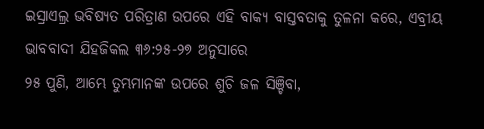ଇସ୍ରାଏଲ୍ର ଭବିଷ୍ୟତ ପରିତ୍ରାଣ ଉପରେ ଏହି ବାକ୍ୟ ବାସ୍ତବତାକୁ ତୁଳନା କରେ, ଏବ୍ରୀୟ ଭାବବାଦୀ ଯିହଜିକଲ ୩୬:୨୫-୨୭ ଅନୁସାରେ
୨୫ ପୁଣି, ଆମ୍ଭେ ତୁମ୍ଭମାନଙ୍କ ଉପରେ ଶୁଚି ଜଳ ସିଞ୍ଚିବା,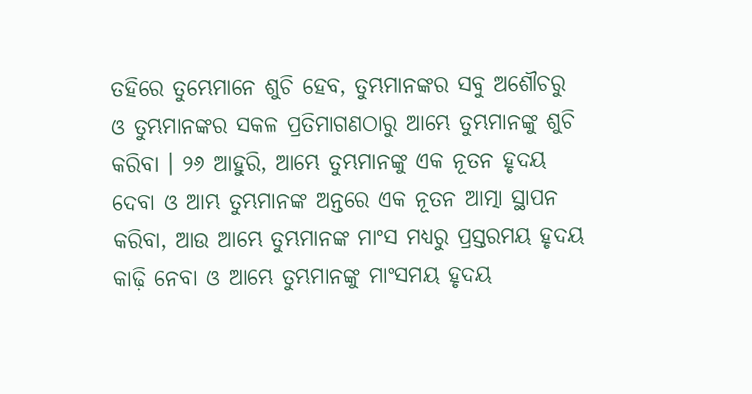ତହିରେ ତୁମ୍ଭେମାନେ ଶୁଚି ହେବ, ତୁମ୍ଭମାନଙ୍କର ସବୁ ଅଶୌଚରୁ ଓ ତୁମ୍ଭମାନଙ୍କର ସକଳ ପ୍ରତିମାଗଣଠାରୁ ଆମ୍ଭେ ତୁମ୍ଭମାନଙ୍କୁ ଶୁଚି କରିବା । ୨୬ ଆହୁରି, ଆମ୍ଭେ ତୁମ୍ଭମାନଙ୍କୁ ଏକ ନୂତନ ହୃଦୟ ଦେବା ଓ ଆମ୍ଭ ତୁମ୍ଭମାନଙ୍କ ଅନ୍ତରେ ଏକ ନୂତନ ଆତ୍ମା ସ୍ଥାପନ କରିବା, ଆଉ ଆମ୍ଭେ ତୁମ୍ଭମାନଙ୍କ ମାଂସ ମଧ୍ୟରୁ ପ୍ରସ୍ତରମୟ ହୃଦୟ କାଢ଼ି ନେବା ଓ ଆମ୍ଭେ ତୁମ୍ଭମାନଙ୍କୁ ମାଂସମୟ ହୃଦୟ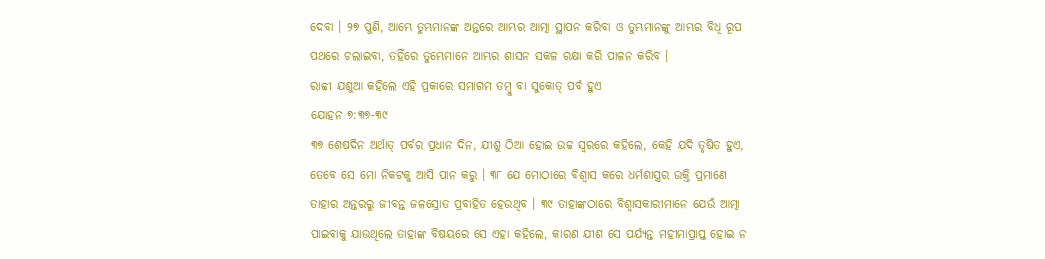ଦେବା । ୨୭ ପୁଣି, ଆମ୍ଭେ ତୁମ୍ଭମାନଙ୍କ ଅନ୍ତରେ ଆମ୍ଭର ଆତ୍ମା ସ୍ଥାପନ କରିବା ଓ ତୁମ୍ଭମାନଙ୍କୁ ଆମ୍ଭର ବିଧି ରୂପ ପଥରେ ଚଲାଇବା, ତହିଁରେ ତୁମ୍ଭେମାନେ ଆମ୍ଭର ଶାସନ ସକଳ ରକ୍ଷା କରି ପାଳନ କରିବ ।
ରାବ୍ବୀ ଯଶୁଆ କହିଲେ ଏହି ପ୍ରକାରେ ସମାଗମ ତମ୍ବୁ ବା ସୁକୋତ୍ ପର୍ବ ହୁଏ
ଯୋହନ ୭:୩୭-୩୯
୩୭ ଶେଷଦିନ ଅର୍ଥାତ୍ ପର୍ବର ପ୍ରଧାନ ଦିନ, ଯୀଶୁ ଠିଆ ହୋଇ ଉଚ୍ଚ ସ୍ୱରରେ କହିଲେ, କେହି ଯଦି ତୃଷିତ ହୁଏ, ତେବେ ସେ ମୋ ନିକଟକୁ ଆସି ପାନ କରୁ । ୩୮ ଯେ ମୋଠାରେ ବିଶ୍ୱାସ କରେ ଧର୍ମଶାସ୍ତ୍ରର ଉକ୍ତି ପ୍ରମାଣେ ତାହାର ଅନ୍ତରରୁ ଜୀବନ୍ତ ଜଳସ୍ରୋତ ପ୍ରବାହିତ ହେଉଥିବ । ୩୯ ତାହାଙ୍କଠାରେ ବିଶ୍ୱାସକାରୀମାନେ ଯେଉଁ ଆତ୍ମା ପାଇବାକୁ ଯାଉଥିଲେ ତାହାଙ୍କ ବିଷୟରେ ସେ ଏହା କହିଲେ, କାରଣ ଯୀଶ ସେ ପର୍ଯ୍ୟନ୍ତ ମହୀମାପ୍ରାପ୍ତ ହୋଇ ନ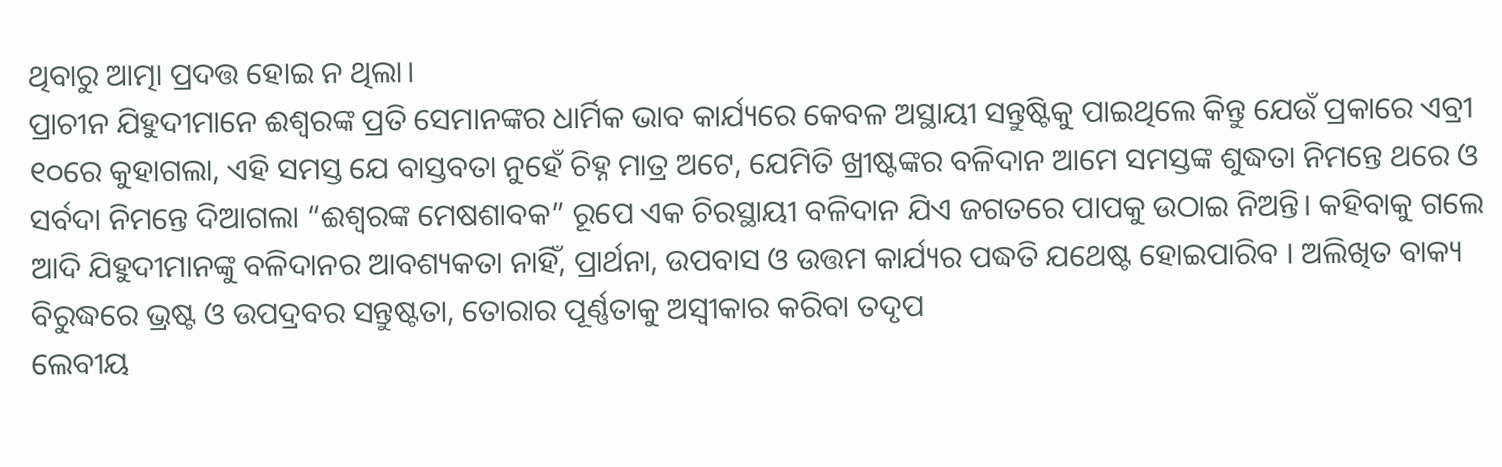ଥିବାରୁ ଆତ୍ମା ପ୍ରଦତ୍ତ ହୋଇ ନ ଥିଲା।
ପ୍ରାଚୀନ ଯିହୁଦୀମାନେ ଈଶ୍ୱରଙ୍କ ପ୍ରତି ସେମାନଙ୍କର ଧାର୍ମିକ ଭାବ କାର୍ଯ୍ୟରେ କେବଳ ଅସ୍ଥାୟୀ ସନ୍ତୁଷ୍ଟିକୁ ପାଇଥିଲେ କିନ୍ତୁ ଯେଉଁ ପ୍ରକାରେ ଏବ୍ରୀ ୧୦ରେ କୁହାଗଲା, ଏହି ସମସ୍ତ ଯେ ବାସ୍ତବତା ନୁହେଁ ଚିହ୍ନ ମାତ୍ର ଅଟେ, ଯେମିତି ଖ୍ରୀଷ୍ଟଙ୍କର ବଳିଦାନ ଆମେ ସମସ୍ତଙ୍କ ଶୁଦ୍ଧତା ନିମନ୍ତେ ଥରେ ଓ ସର୍ବଦା ନିମନ୍ତେ ଦିଆଗଲା “ଈଶ୍ୱରଙ୍କ ମେଷଶାବକ” ରୂପେ ଏକ ଚିରସ୍ଥାୟୀ ବଳିଦାନ ଯିଏ ଜଗତରେ ପାପକୁ ଉଠାଇ ନିଅନ୍ତି। କହିବାକୁ ଗଲେ ଆଦି ଯିହୁଦୀମାନଙ୍କୁ ବଳିଦାନର ଆବଶ୍ୟକତା ନାହିଁ, ପ୍ରାର୍ଥନା, ଉପବାସ ଓ ଉତ୍ତମ କାର୍ଯ୍ୟର ପଦ୍ଧତି ଯଥେଷ୍ଟ ହୋଇପାରିବ । ଅଲିଖିତ ବାକ୍ୟ ବିରୁଦ୍ଧରେ ଭ୍ରଷ୍ଟ ଓ ଉପଦ୍ରବର ସନ୍ତୁଷ୍ଟତା, ତୋରାର ପୂର୍ଣ୍ଣତାକୁ ଅସ୍ୱୀକାର କରିବା ତଦୃପ
ଲେବୀୟ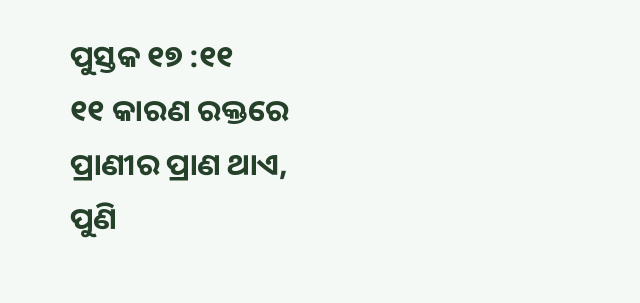ପୁସ୍ତକ ୧୭ :୧୧
୧୧ କାରଣ ରକ୍ତରେ ପ୍ରାଣୀର ପ୍ରାଣ ଥାଏ, ପୁଣି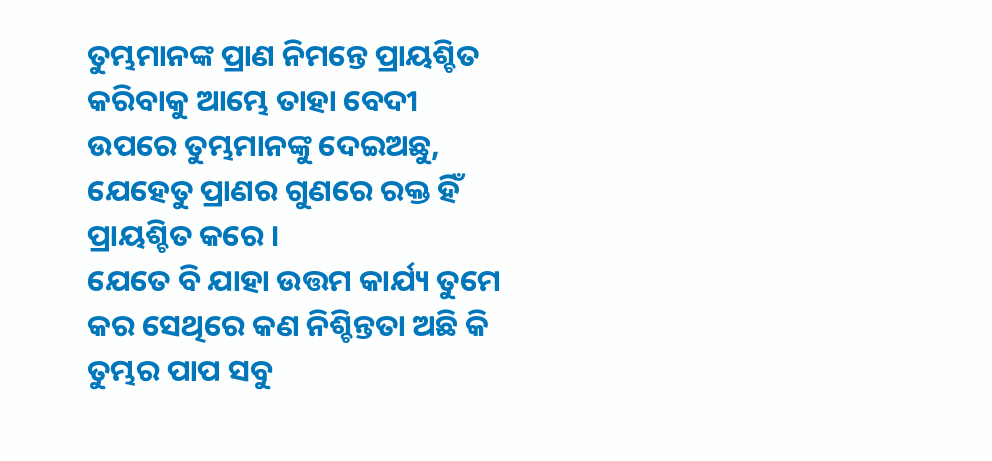ତୁମ୍ଭମାନଙ୍କ ପ୍ରାଣ ନିମନ୍ତେ ପ୍ରାୟଶ୍ଚିତ କରିବାକୁ ଆମ୍ଭେ ତାହା ବେଦୀ ଉପରେ ତୁମ୍ଭମାନଙ୍କୁ ଦେଇଅଛୁ, ଯେହେତୁ ପ୍ରାଣର ଗୁଣରେ ରକ୍ତ ହିଁ ପ୍ରାୟଶ୍ଚିତ କରେ ।
ଯେତେ ବି ଯାହା ଉତ୍ତମ କାର୍ଯ୍ୟ ତୁମେ କର ସେଥିରେ କଣ ନିଶ୍ଚିନ୍ତତା ଅଛି କି ତୁମ୍ଭର ପାପ ସବୁ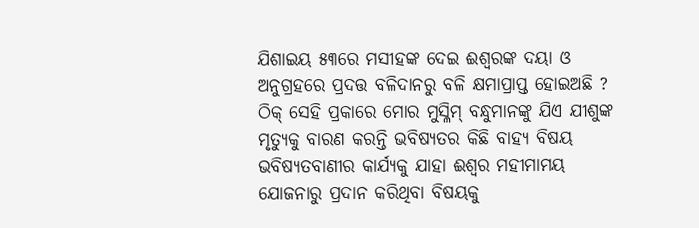ଯିଶାଇୟ ୫୩ରେ ମସୀହଙ୍କ ଦେଇ ଈଶ୍ୱରଙ୍କ ଦୟା ଓ ଅନୁଗ୍ରହରେ ପ୍ରଦତ୍ତ ବଳିଦାନରୁ ବଳି କ୍ଷମାପ୍ରାପ୍ତ ହୋଇଅଛି ?
ଠିକ୍ ସେହି ପ୍ରକାରେ ମୋର ମୁସ୍ଳିମ୍ ବନ୍ଧୁମାନଙ୍କୁ ଯିଏ ଯୀଶୁଙ୍କ ମୃତ୍ୟୁକୁ ବାରଣ କରନ୍ତି ଭବିଷ୍ୟତର କିଛି ବାହ୍ୟ ବିଷୟ ଭବିଷ୍ୟତବାଣୀର କାର୍ଯ୍ୟକୁ ଯାହା ଈଶ୍ୱର ମହୀମାମୟ ଯୋଜନାରୁ ପ୍ରଦାନ କରିଥିବା ବିଷୟକୁ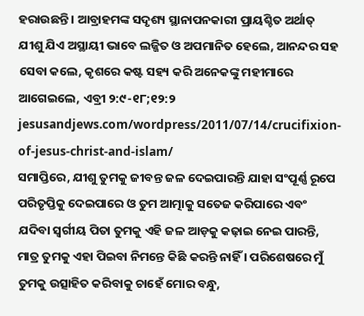ହରାଉଛନ୍ତି । ଆବ୍ରାହମଙ୍କ ସଦୃଶ୍ୟ ସ୍ଥାନାପନକାରୀ ପ୍ରାୟଶ୍ଚିତ ଅର୍ଥାତ୍ ଯୀଶୁ ଯିଏ ଅସ୍ଥାୟୀ ଭାବେ ଲଜ୍ଜିତ ଓ ଅପମାନିତ ହେଲେ, ଆନନ୍ଦର ସହ ସେବା କଲେ, କୃଶରେ କଷ୍ଟ ସହ୍ୟ କରି ଅନେକଙ୍କୁ ମହୀମାରେ ଆଗେଇଲେ, ଏବ୍ରୀ ୨:୯-୧୮;୧୨:୨
jesusandjews.com/wordpress/2011/07/14/crucifixion-of-jesus-christ-and-islam/
ସମାପ୍ତିରେ, ଯୀଶୁ ତୁମକୁ ଜୀବନ୍ତ ଜଳ ଦେଇପାରନ୍ତି ଯାହା ସଂପୂର୍ଣ୍ଣ ରୂପେ ପରିତୃପ୍ତିକୁ ଦେଇପାରେ ଓ ତୁମ ଆତ୍ମାକୁ ସତେଜ କରିପାରେ ଏବଂ ଯଦିବା ସ୍ୱର୍ଗୀୟ ପିତା ତୁମକୁ ଏହି ଜଳ ଆଡ଼କୁ କଢ଼ାଇ ନେଇ ପାରନ୍ତି, ମାତ୍ର ତୁମକୁ ଏହା ପିଇବା ନିମନ୍ତେ କିଛି କରନ୍ତି ନାହିଁ । ପରିଶେଷରେ ମୁଁ ତୁମକୁ ଉତ୍ସାହିତ କରିବାକୁ ଚାହେଁ ମୋର ବନ୍ଧୁ,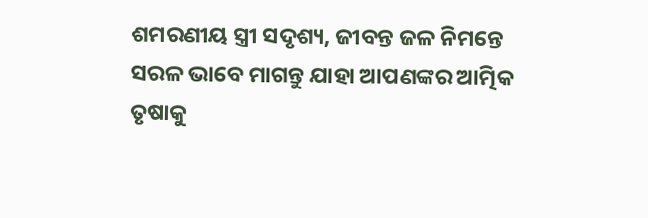ଶମରଣୀୟ ସ୍ତ୍ରୀ ସଦୃଶ୍ୟ, ଜୀବନ୍ତ ଜଳ ନିମନ୍ତେ ସରଳ ଭାବେ ମାଗନ୍ତୁ ଯାହା ଆପଣଙ୍କର ଆତ୍ମିକ ତୃଷାକୁ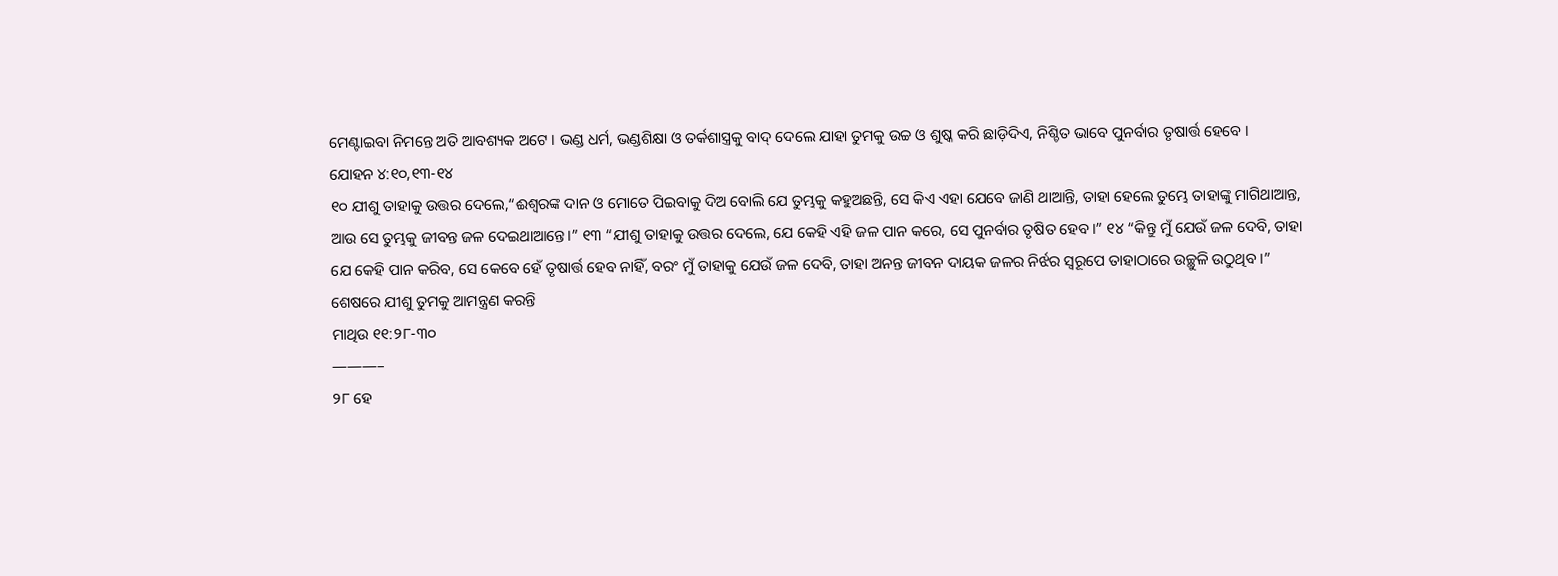ମେଣ୍ଟାଇବା ନିମନ୍ତେ ଅତି ଆବଶ୍ୟକ ଅଟେ । ଭଣ୍ଡ ଧର୍ମ, ଭଣ୍ଡଶିକ୍ଷା ଓ ତର୍କଶାସ୍ତ୍ରକୁ ବାଦ୍ ଦେଲେ ଯାହା ତୁମକୁ ଉଚ୍ଚ ଓ ଶୁଷ୍କ କରି ଛାଡ଼ିଦିଏ, ନିଶ୍ଚିତ ଭାବେ ପୁନର୍ବାର ତୃଷାର୍ତ୍ତ ହେବେ ।
ଯୋହନ ୪:୧୦,୧୩-୧୪
୧୦ ଯୀଶୁ ତାହାକୁ ଉତ୍ତର ଦେଲେ,“ଈଶ୍ୱରଙ୍କ ଦାନ ଓ ମୋତେ ପିଇବାକୁ ଦିଅ ବୋଲି ଯେ ତୁମ୍ଭକୁ କହୁଅଛନ୍ତି, ସେ କିଏ ଏହା ଯେବେ ଜାଣି ଥାଆନ୍ତି, ତାହା ହେଲେ ତୁମ୍ଭେ ତାହାଙ୍କୁ ମାଗିଥାଆନ୍ତ, ଆଉ ସେ ତୁମ୍ଭକୁ ଜୀବନ୍ତ ଜଳ ଦେଇଥାଆନ୍ତେ।” ୧୩ “ଯୀଶୁ ତାହାକୁ ଉତ୍ତର ଦେଲେ, ଯେ କେହି ଏହି ଜଳ ପାନ କରେ, ସେ ପୁନର୍ବାର ତୃଷିତ ହେବ।” ୧୪ “କିନ୍ତୁ ମୁଁ ଯେଉଁ ଜଳ ଦେବି, ତାହା ଯେ କେହି ପାନ କରିବ, ସେ କେବେ ହେଁ ତୃଷାର୍ତ୍ତ ହେବ ନାହିଁ, ବରଂ ମୁଁ ତାହାକୁ ଯେଉଁ ଜଳ ଦେବି, ତାହା ଅନନ୍ତ ଜୀବନ ଦାୟକ ଜଳର ନିର୍ଝର ସ୍ୱରୂପେ ତାହାଠାରେ ଉଚ୍ଛୁଳି ଉଠୁଥିବ ।”
ଶେଷରେ ଯୀଶୁ ତୁମକୁ ଆମନ୍ତ୍ରଣ କରନ୍ତି
ମାଥିଉ ୧୧:୨୮-୩୦
———–
୨୮ ହେ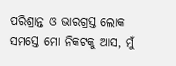ପରିଶ୍ରାନ୍ତ ଓ ଭାରଗ୍ରସ୍ତ ଲୋକ ସମସ୍ତେ ମୋ ନିକଟକୁ ଆସ, ମୁଁ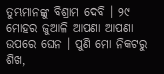ତୁମ୍ଭମାନଙ୍କୁ ବିଶ୍ରାମ ଦେବି । ୨୯ ମୋହର ଜୁଆଳି ଆପଣା ଆପଣା ଉପରେ ଘେନ । ପୁଣି ମୋ ନିକଟରୁ ଶିଖ,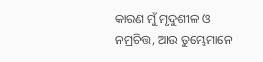କାରଣ ମୁଁ ମୃଦୁଶୀଳ ଓ ନମ୍ରଚିତ୍ତ, ଆଉ ତୁମ୍ଭେମାନେ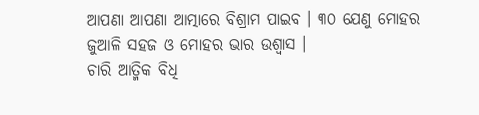ଆପଣା ଆପଣା ଆତ୍ମାରେ ବିଶ୍ରାମ ପାଇବ । ୩୦ ଯେଣୁ ମୋହର ଜୁଆଳି ସହଜ ଓ ମୋହର ଭାର ଉଶ୍ୱାସ ।
ଚାରି ଆତ୍ମିକ ବିଧି